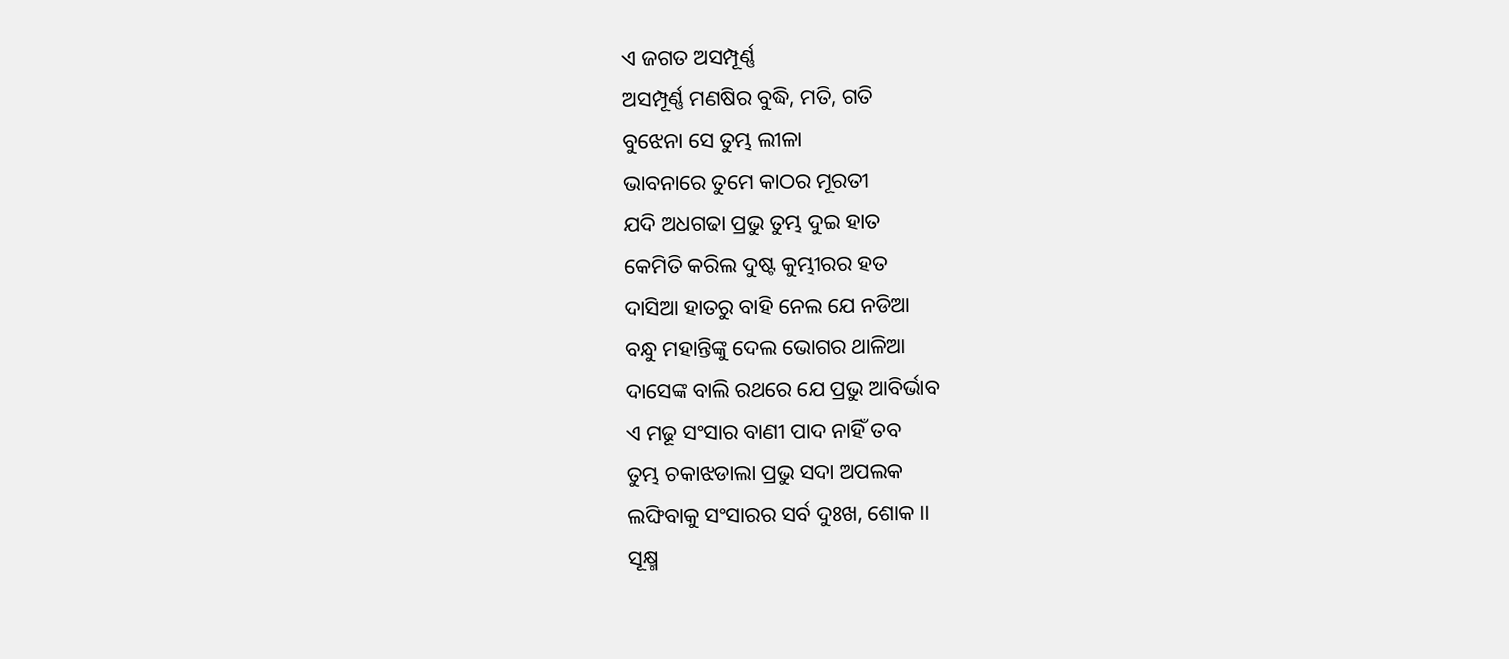ଏ ଜଗତ ଅସମ୍ପୂର୍ଣ୍ଣ
ଅସମ୍ପୂର୍ଣ୍ଣ ମଣଷିର ବୁଦ୍ଧି, ମତି, ଗତି
ବୁଝେନା ସେ ତୁମ୍ଭ ଲୀଳା
ଭାବନାରେ ତୁମେ କାଠର ମୂରତୀ
ଯଦି ଅଧଗଢା ପ୍ରଭୁ ତୁମ୍ଭ ଦୁଇ ହାତ
କେମିତି କରିଲ ଦୁଷ୍ଟ କୁମ୍ଭୀରର ହତ
ଦାସିଆ ହାତରୁ ବାହି ନେଲ ଯେ ନଡିଆ
ବନ୍ଧୁ ମହାନ୍ତିଙ୍କୁ ଦେଲ ଭୋଗର ଥାଳିଆ
ଦାସେଙ୍କ ବାଲି ରଥରେ ଯେ ପ୍ରଭୁ ଆବିର୍ଭାବ
ଏ ମଢୂ ସଂସାର ବାଣୀ ପାଦ ନାହିଁ ତବ
ତୁମ୍ଭ ଚକାଝଡାଲା ପ୍ରଭୁ ସଦା ଅପଲକ
ଲଙ୍ଘିବାକୁ ସଂସାରର ସର୍ବ ଦୁଃଖ, ଶୋକ ।।
ସୂକ୍ଷ୍ମ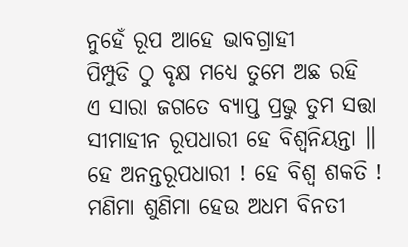ନୁହେଁ ରୂପ ଆହେ ଭାବଗ୍ରାହୀ
ପିମ୍ପୁଡି ଠୁ ବୃକ୍ଷ ମଧ୍ୟେ ତୁମେ ଅଛ ରହି
ଏ ସାରା ଜଗତେ ବ୍ୟାପ୍ତ ପ୍ରଭୁ ତୁମ ସତ୍ତା
ସୀମାହୀନ ରୂପଧାରୀ ହେ ବିଶ୍ଵନିୟନ୍ତା ॥
ହେ ଅନନ୍ତରୂପଧାରୀ ! ହେ ବିଶ୍ଵ ଶକତି !
ମଣିମା ଶୁଣିମା ହେଉ ଅଧମ ବିନତୀ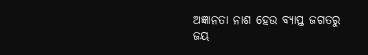ଅଜ୍ଞାନତା ନାଶ ହେଉ ବ୍ୟାପ୍ତ ଜଗତରୁ
ଜୟ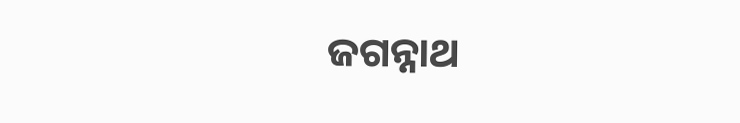ଜଗନ୍ନାଥ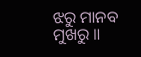ଝରୁ ମାନବ ମୁଖରୁ ॥